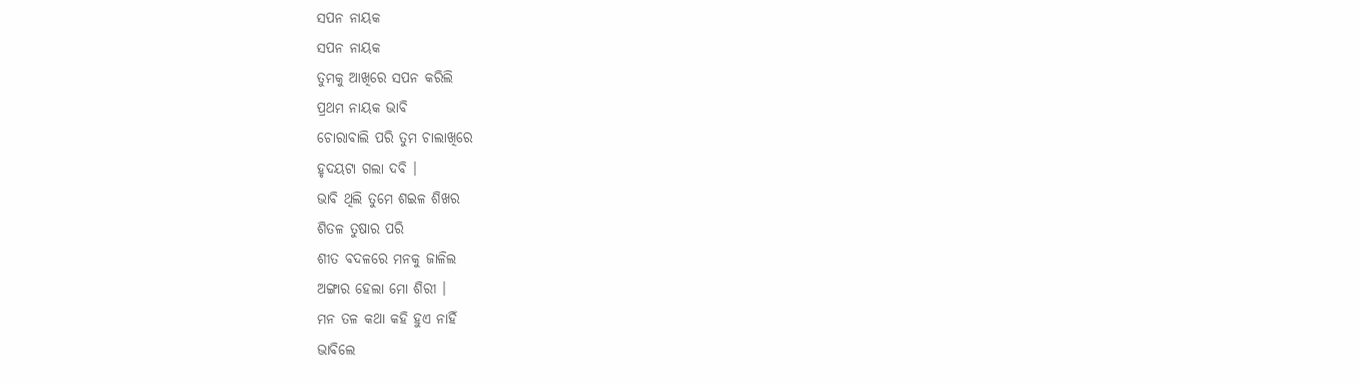ସପନ ନାୟକ
ସପନ ନାୟକ
ତୁମକୁ ଆଖିରେ ସପନ କରିଲି
ପ୍ରଥମ ନାୟକ ଭାବି
ଚୋରାବାଲି ପରି ତୁମ ଚାଲାଖିରେ
ହୃଦୟଟା ଗଲା ଦବି ।
ଭାବି ଥିଲି ତୁମେ ଶଇଳ ଶିଖର
ଶିତଳ ତୁଷାର ପରି
ଶୀତ ବଦଳରେ ମନକୁ ଜାଳିଲ
ଅଙ୍ଗାର ହେଲା ମୋ ଶିରୀ ।
ମନ ତଳ କଥା କହି ହୁଏ ନାହିଁ
ଭାବିଲେ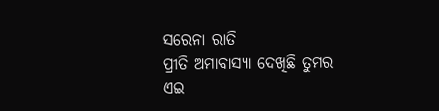ସରେନା ରାତି
ପ୍ରୀତି ଅମାବାସ୍ୟା ଦେଖିଛି ତୁମର
ଏଇ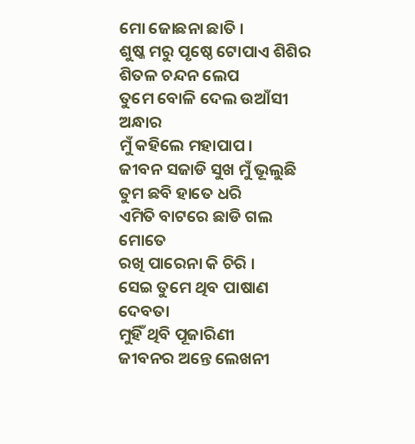ମୋ ଜୋଛନା ଛାତି ।
ଶୁଷ୍କ ମରୁ ପୃଷ୍ଠେ ଟୋପାଏ ଶିଶିର
ଶିତଳ ଚନ୍ଦନ ଲେପ
ତୁମେ ବୋଳି ଦେଲ ଉଆଁସୀ ଅନ୍ଧାର
ମୁଁ କହିଲେ ମହାପାପ ।
ଜୀବନ ସଜାଡି ସୁଖ ମୁଁ ଭୂଲୁଛି
ତୁମ ଛବି ହାତେ ଧରି
ଏମିତି ବାଟରେ ଛାଡି ଗଲ ମୋତେ
ରଖି ପାରେନା କି ଚିରି ।
ସେଇ ତୁମେ ଥିବ ପାଷାଣ ଦେବତା
ମୁହିଁ ଥିବି ପୂଜାରିଣୀ
ଜୀବନର ଅନ୍ତେ ଲେଖନୀ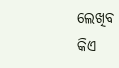ଲେଖିବ
କିଏ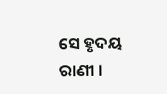ସେ ହୃଦୟ ରାଣୀ ।